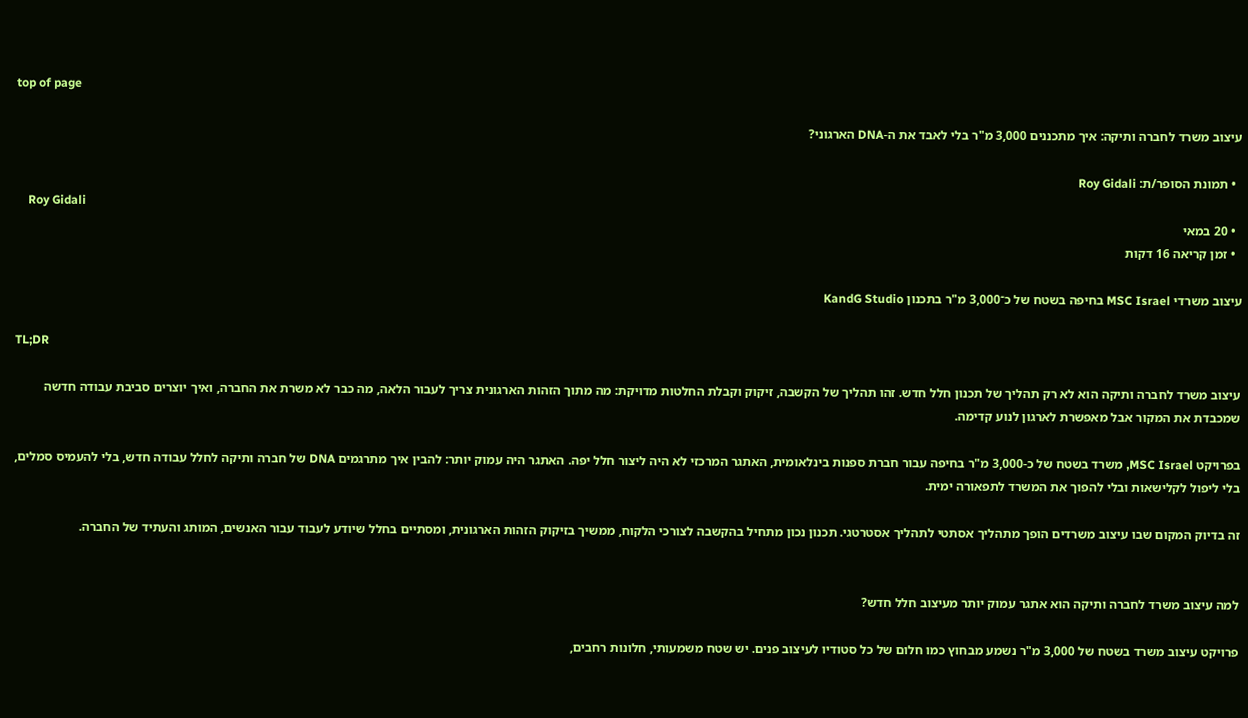top of page

עיצוב משרד לחברה ותיקה: איך מתכננים 3,000 מ"ר בלי לאבד את ה-DNA הארגוני?

  • תמונת הסופר/ת: Roy Gidali
    Roy Gidali
  • 20 במאי
  • זמן קריאה 16 דקות

עיצוב משרדי MSC Israel בחיפה בשטח של כ־3,000 מ"ר בתכנון KandG Studio

TL;DR

עיצוב משרד לחברה ותיקה הוא לא רק תהליך של תכנון חלל חדש. זהו תהליך של הקשבה, זיקוק וקבלת החלטות מדויקת: מה מתוך הזהות הארגונית צריך לעבור הלאה, מה כבר לא משרת את החברה, ואיך יוצרים סביבת עבודה חדשה שמכבדת את המקור אבל מאפשרת לארגון לנוע קדימה.

בפרויקט MSC Israel, משרד בשטח של כ-3,000 מ"ר בחיפה עבור חברת ספנות בינלאומית, האתגר המרכזי לא היה ליצור חלל יפה. האתגר היה עמוק יותר: להבין איך מתרגמים DNA של חברה ותיקה לחלל עבודה חדש, בלי להעמיס סמלים, בלי ליפול לקלישאות ובלי להפוך את המשרד לתפאורה ימית.

זה בדיוק המקום שבו עיצוב משרדים הופך מתהליך אסתטי לתהליך אסטרטגי. תכנון נכון מתחיל בהקשבה לצורכי הלקוח, ממשיך בזיקוק הזהות הארגונית, ומסתיים בחלל שיודע לעבוד עבור האנשים, המותג והעתיד של החברה.


למה עיצוב משרד לחברה ותיקה הוא אתגר עמוק יותר מעיצוב חלל חדש?

פרויקט עיצוב משרד בשטח של 3,000 מ"ר נשמע מבחוץ כמו חלום של כל סטודיו לעיצוב פנים. יש שטח משמעותי, חלונות רחבים,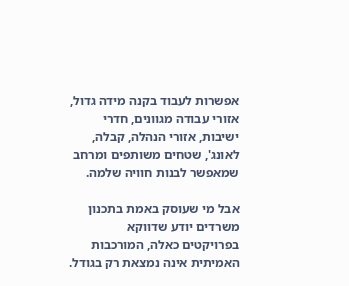אפשרות לעבוד בקנה מידה גדול, אזורי עבודה מגוונים, חדרי ישיבות, אזורי הנהלה, קבלה, לאונג', שטחים משותפים ומרחב שמאפשר לבנות חוויה שלמה.

אבל מי שעוסק באמת בתכנון משרדים יודע שדווקא בפרויקטים כאלה, המורכבות האמיתית אינה נמצאת רק בגודל.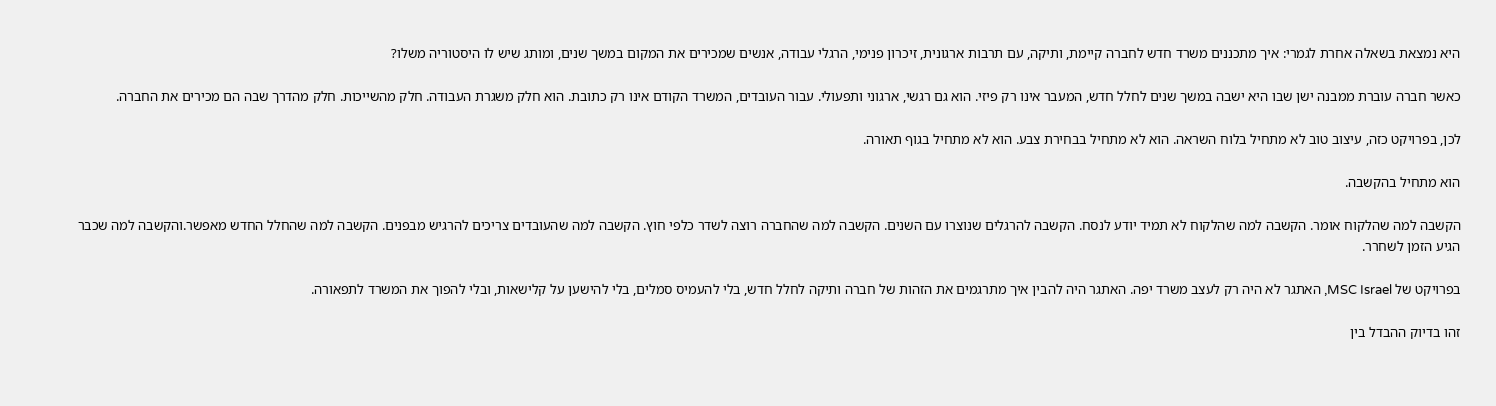היא נמצאת בשאלה אחרת לגמרי: איך מתכננים משרד חדש לחברה קיימת, ותיקה, עם תרבות ארגונית, זיכרון פנימי, הרגלי עבודה, אנשים שמכירים את המקום במשך שנים, ומותג שיש לו היסטוריה משלו?

כאשר חברה עוברת ממבנה ישן שבו היא ישבה במשך שנים לחלל חדש, המעבר אינו רק פיזי. הוא גם רגשי, ארגוני ותפעולי. עבור העובדים, המשרד הקודם אינו רק כתובת. הוא חלק משגרת העבודה. חלק מהשייכות. חלק מהדרך שבה הם מכירים את החברה.

לכן, בפרויקט כזה, עיצוב טוב לא מתחיל בלוח השראה. הוא לא מתחיל בבחירת צבע. הוא לא מתחיל בגוף תאורה.

הוא מתחיל בהקשבה.

הקשבה למה שהלקוח אומר. הקשבה למה שהלקוח לא תמיד יודע לנסח. הקשבה להרגלים שנוצרו עם השנים. הקשבה למה שהחברה רוצה לשדר כלפי חוץ. הקשבה למה שהעובדים צריכים להרגיש מבפנים. הקשבה למה שהחלל החדש מאפשר.והקשבה למה שכבר הגיע הזמן לשחרר.

בפרויקט של MSC Israel, האתגר לא היה רק לעצב משרד יפה. האתגר היה להבין איך מתרגמים את הזהות של חברה ותיקה לחלל חדש, בלי להעמיס סמלים, בלי להישען על קלישאות, ובלי להפוך את המשרד לתפאורה.

זהו בדיוק ההבדל בין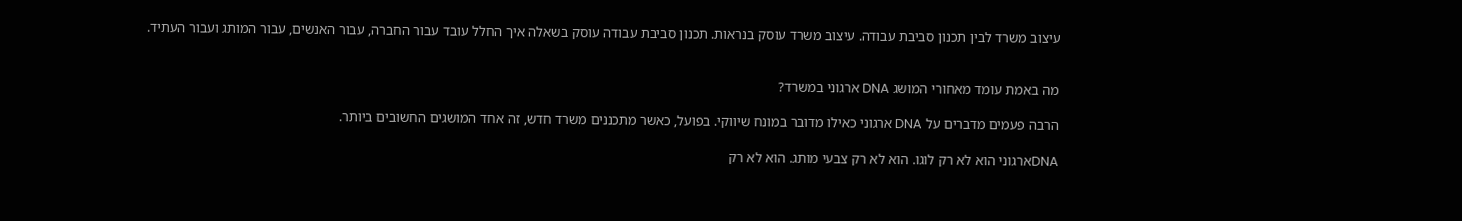עיצוב משרד לבין תכנון סביבת עבודה. עיצוב משרד עוסק בנראות. תכנון סביבת עבודה עוסק בשאלה איך החלל עובד עבור החברה, עבור האנשים, עבור המותג ועבור העתיד.


מה באמת עומד מאחורי המושג DNA ארגוני במשרד?

הרבה פעמים מדברים על DNA ארגוני כאילו מדובר במונח שיווקי. בפועל, כאשר מתכננים משרד חדש, זה אחד המושגים החשובים ביותר.

DNAארגוני הוא לא רק לוגו. הוא לא רק צבעי מותג. הוא לא רק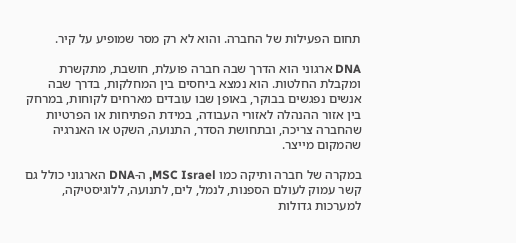תחום הפעילות של החברה. והוא לא רק מסר שמופיע על קיר.

DNA ארגוני הוא הדרך שבה חברה פועלת, חושבת, מתקשרת ומקבלת החלטות. הוא נמצא ביחסים בין המחלקות, בדרך שבה אנשים נפגשים בבוקר, באופן שבו עובדים מארחים לקוחות, במרחק בין אזור ההנהלה לאזורי העבודה, במידת הפתיחות או הפרטיות שהחברה צריכה, ובתחושת הסדר, התנועה, השקט או האנרגיה שהמקום מייצר.

במקרה של חברה ותיקה כמו MSC Israel, ה-DNA הארגוני כולל גם קשר עמוק לעולם הספנות, לנמל, לים, לתנועה, ללוגיסטיקה, למערכות גדולות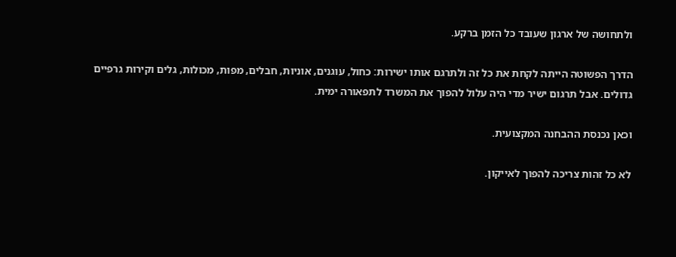ולתחושה של ארגון שעובד כל הזמן ברקע.

הדרך הפשוטה הייתה לקחת את כל זה ולתרגם אותו ישירות: כחול, עוגנים, אוניות, חבלים, מפות, מכולות, גלים וקירות גרפיים גדולים. אבל תרגום ישיר מדי היה עלול להפוך את המשרד לתפאורה ימית.

וכאן נכנסת ההבחנה המקצועית.

לא כל זהות צריכה להפוך לאייקון.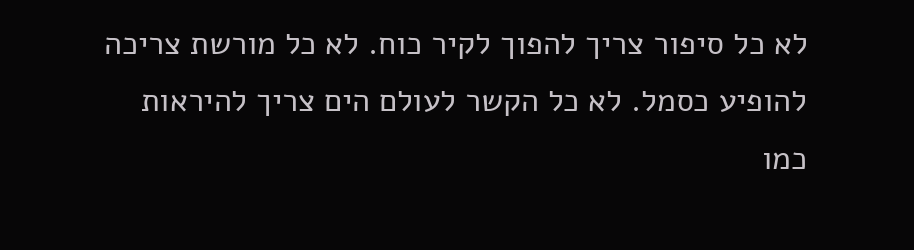לא כל סיפור צריך להפוך לקיר כוח. לא כל מורשת צריכה להופיע כסמל. לא כל הקשר לעולם הים צריך להיראות כמו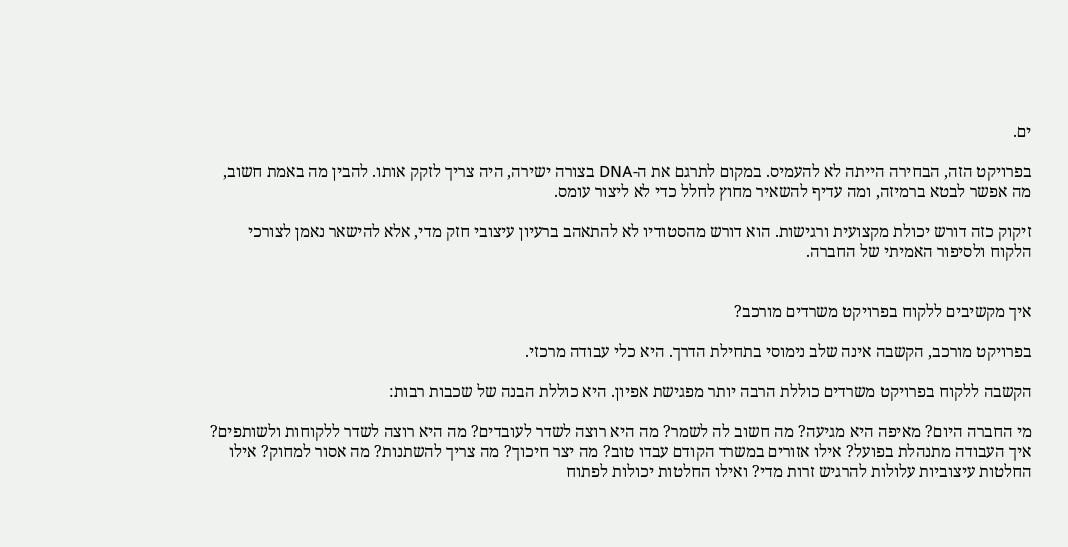ים.

בפרויקט הזה, הבחירה הייתה לא להעמיס. במקום לתרגם את ה-DNA בצורה ישירה, היה צריך לזקק אותו. להבין מה באמת חשוב, מה אפשר לבטא ברמיזה, ומה עדיף להשאיר מחוץ לחלל כדי לא ליצור עומס.

זיקוק כזה דורש יכולת מקצועית ורגישות. הוא דורש מהסטודיו לא להתאהב ברעיון עיצובי חזק מדי, אלא להישאר נאמן לצורכי הלקוח ולסיפור האמיתי של החברה.


איך מקשיבים ללקוח בפרויקט משרדים מורכב?

בפרויקט מורכב, הקשבה אינה שלב נימוסי בתחילת הדרך. היא כלי עבודה מרכזי.

הקשבה ללקוח בפרויקט משרדים כוללת הרבה יותר מפגישת אפיון. היא כוללת הבנה של שכבות רבות:

מי החברה היום? מאיפה היא מגיעה? מה חשוב לה לשמר? מה היא רוצה לשדר לעובדים? מה היא רוצה לשדר ללקוחות ולשותפים? איך העבודה מתנהלת בפועל? אילו אזורים במשרד הקודם עבדו טוב? מה יצר חיכוך? מה צריך להשתנות? מה אסור למחוק? אילו החלטות עיצוביות עלולות להרגיש זרות מדי? ואילו החלטות יכולות לפתוח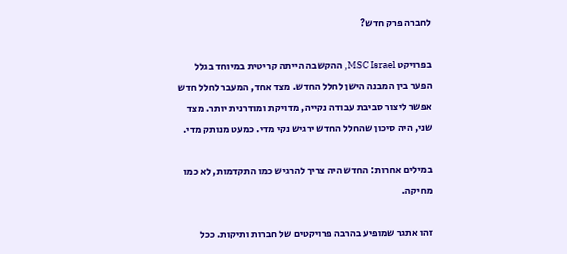לחברה פרק חדש?

בפרויקט MSC Israel, ההקשבה הייתה קריטית במיוחד בגלל הפער בין המבנה הישן לחלל החדש. מצד אחד, המעבר לחלל חדש אפשר ליצור סביבת עבודה נקייה, מדויקת ומודרנית יותר. מצד שני, היה סיכון שהחלל החדש ירגיש נקי מדי. כמעט מנותק מדי.

במילים אחרות: החדש היה צריך להרגיש כמו התקדמות, לא כמו מחיקה.

זהו אתגר שמופיע בהרבה פרויקטים של חברות ותיקות. ככל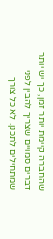שהחברה קיימת יותר זמן, כך יש יותר דברים סמויים שצריך להבין לפני שמתחילים לתכנן. לא כל צורך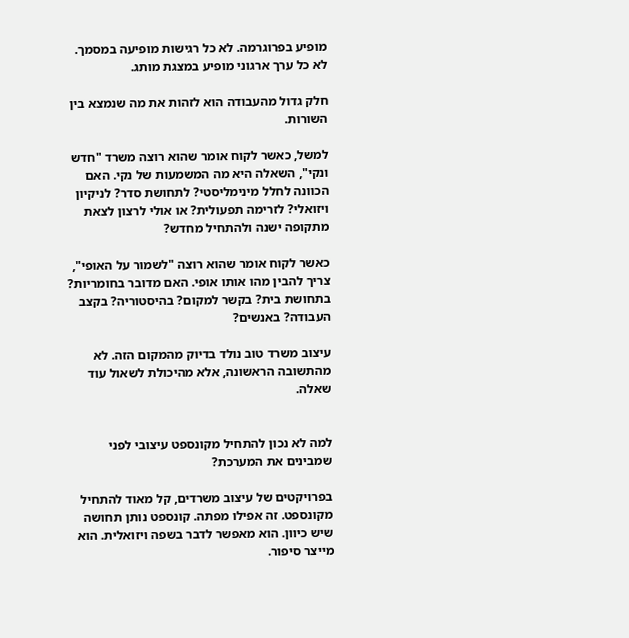מופיע בפרוגרמה. לא כל רגישות מופיעה במסמך. לא כל ערך ארגוני מופיע במצגת מותג.

חלק גדול מהעבודה הוא לזהות את מה שנמצא בין השורות.

למשל, כאשר לקוח אומר שהוא רוצה משרד "חדש ונקי", השאלה היא מה המשמעות של נקי. האם הכוונה לחלל מינימליסטי? לתחושת סדר? לניקיון ויזואלי? לזרימה תפעולית? או אולי לרצון לצאת מתקופה ישנה ולהתחיל מחדש?

כאשר לקוח אומר שהוא רוצה "לשמור על האופי", צריך להבין מהו אותו אופי. האם מדובר בחומריות? בתחושת בית? בקשר למקום? בהיסטוריה? בקצב העבודה? באנשים?

עיצוב משרד טוב נולד בדיוק מהמקום הזה. לא מהתשובה הראשונה, אלא מהיכולת לשאול עוד שאלה.


למה לא נכון להתחיל מקונספט עיצובי לפני שמבינים את המערכת?

בפרויקטים של עיצוב משרדים, קל מאוד להתחיל מקונספט. זה אפילו מפתה. קונספט נותן תחושה שיש כיוון. הוא מאפשר לדבר בשפה ויזואלית. הוא מייצר סיפור.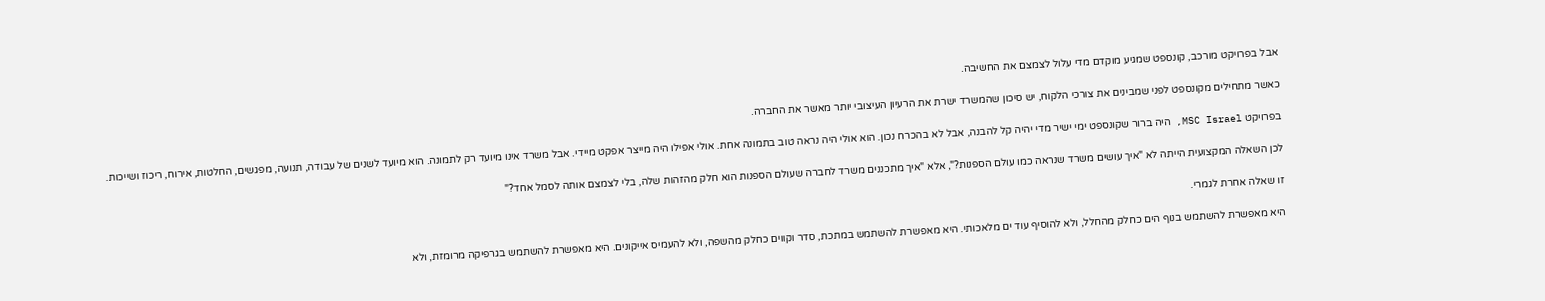אבל בפרויקט מורכב, קונספט שמגיע מוקדם מדי עלול לצמצם את החשיבה.

כאשר מתחילים מקונספט לפני שמבינים את צורכי הלקוח, יש סיכון שהמשרד ישרת את הרעיון העיצובי יותר מאשר את החברה.

בפרויקט MSC Israel, היה ברור שקונספט ימי ישיר מדי יהיה קל להבנה, אבל לא בהכרח נכון. הוא אולי היה נראה טוב בתמונה אחת. אולי אפילו היה מייצר אפקט מיידי. אבל משרד אינו מיועד רק לתמונה. הוא מיועד לשנים של עבודה, תנועה, מפגשים, החלטות, אירוח, ריכוז ושייכות.

לכן השאלה המקצועית הייתה לא "איך עושים משרד שנראה כמו עולם הספנות?", אלא "איך מתכננים משרד לחברה שעולם הספנות הוא חלק מהזהות שלה, בלי לצמצם אותה לסמל אחד?"

זו שאלה אחרת לגמרי.

היא מאפשרת להשתמש בנוף הים כחלק מהחלל, ולא להוסיף עוד ים מלאכותי. היא מאפשרת להשתמש במתכת, סדר וקווים כחלק מהשפה, ולא להעמיס אייקונים. היא מאפשרת להשתמש בגרפיקה מרומזת, ולא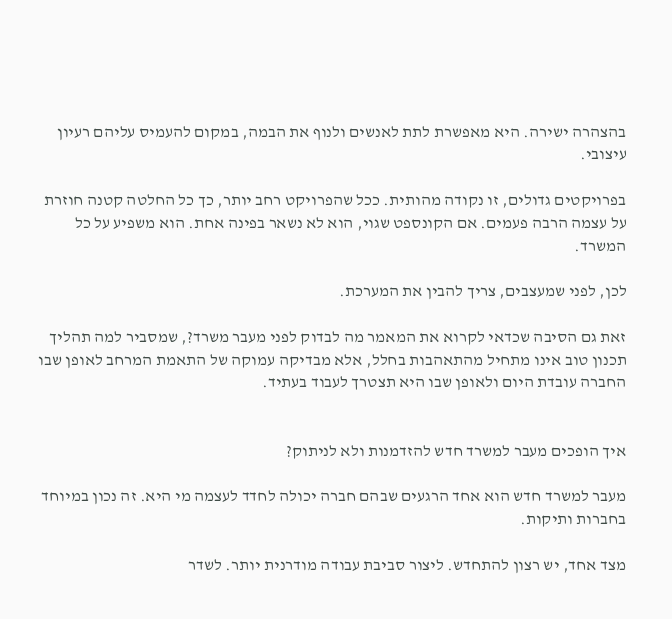בהצהרה ישירה. היא מאפשרת לתת לאנשים ולנוף את הבמה, במקום להעמיס עליהם רעיון עיצובי.

בפרויקטים גדולים, זו נקודה מהותית. ככל שהפרויקט רחב יותר, כך כל החלטה קטנה חוזרת על עצמה הרבה פעמים. אם הקונספט שגוי, הוא לא נשאר בפינה אחת. הוא משפיע על כל המשרד.

לכן, לפני שמעצבים, צריך להבין את המערכת.

זאת גם הסיבה שכדאי לקרוא את המאמר מה לבדוק לפני מעבר משרד?, שמסביר למה תהליך תכנון טוב אינו מתחיל מהתאהבות בחלל, אלא מבדיקה עמוקה של התאמת המרחב לאופן שבו החברה עובדת היום ולאופן שבו היא תצטרך לעבוד בעתיד.


איך הופכים מעבר למשרד חדש להזדמנות ולא לניתוק?

מעבר למשרד חדש הוא אחד הרגעים שבהם חברה יכולה לחדד לעצמה מי היא. זה נכון במיוחד בחברות ותיקות.

מצד אחד, יש רצון להתחדש. ליצור סביבת עבודה מודרנית יותר. לשדר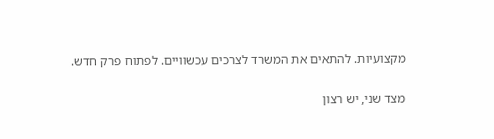מקצועיות. להתאים את המשרד לצרכים עכשוויים. לפתוח פרק חדש.

מצד שני, יש רצון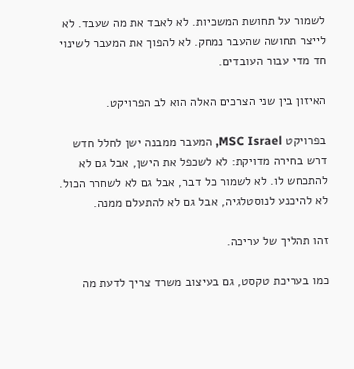לשמור על תחושת המשכיות. לא לאבד את מה שעבד. לא לייצר תחושה שהעבר נמחק. לא להפוך את המעבר לשינוי חד מדי עבור העובדים.

האיזון בין שני הצרכים האלה הוא לב הפרויקט.

בפרויקט MSC Israel, המעבר ממבנה ישן לחלל חדש דרש בחירה מדויקת: לא לשכפל את הישן, אבל גם לא להתכחש לו. לא לשמור כל דבר, אבל גם לא לשחרר הכול. לא להיכנע לנוסטלגיה, אבל גם לא להתעלם ממנה.

זהו תהליך של עריכה.

כמו בעריכת טקסט, גם בעיצוב משרד צריך לדעת מה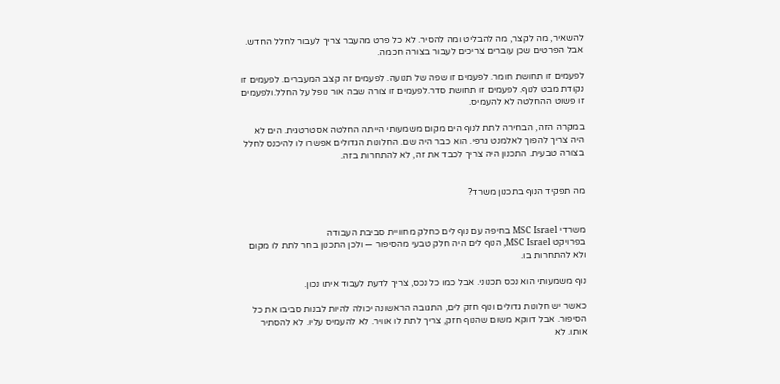להשאיר, מה לקצר, מה להבליט ומה להסיר. לא כל פרט מהעבר צריך לעבור לחלל החדש. אבל הפרטים שכן עוברים צריכים לעבור בצורה חכמה.

לפעמים זו תחושת חומר. לפעמים זו שפה של תנועה. לפעמים זה קצב המעברים. לפעמים זו נקודת מבט לנוף. לפעמים זו תחושת סדר.לפעמים זו צורה שבה אור נופל על החלל.ולפעמים זו פשוט ההחלטה לא להעמיס.

במקרה הזה, הבחירה לתת לנוף הים מקום משמעותי הייתה החלטה אסטרטגית. הים לא היה צריך להפוך לאלמנט גרפי. הוא כבר היה שם. החלונות הגדולים אפשרו לו להיכנס לחלל בצורה טבעית. התכנון היה צריך לכבד את זה, לא להתחרות בזה.


מה תפקיד הנוף בתכנון משרד?


משרדי MSC Israel בחיפה עם נוף לים כחלק מחוויית סביבת העבודה
בפרויקט MSC Israel, הנוף לים היה חלק טבעי מהסיפור — ולכן התכנון בחר לתת לו מקום ולא להתחרות בו.

נוף משמעותי הוא נכס תכנוני. אבל כמו כל נכס, צריך לדעת לעבוד איתו נכון.

כאשר יש חלונות גדולים ונוף חזק לים, התגובה הראשונה יכולה להיות לבנות סביבו את כל הסיפור. אבל דווקא משום שהנוף חזק, צריך לתת לו אוויר. לא להעמיס עליו. לא להסתיר אותו. לא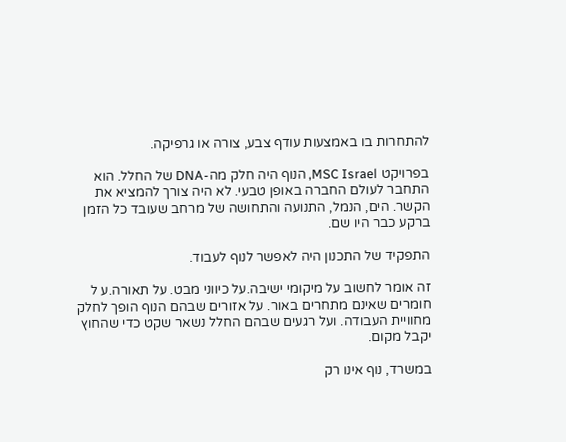להתחרות בו באמצעות עודף צבע, צורה או גרפיקה.

בפרויקט MSC Israel, הנוף היה חלק מה-DNA של החלל. הוא התחבר לעולם החברה באופן טבעי. לא היה צורך להמציא את הקשר. הים, הנמל, התנועה והתחושה של מרחב שעובד כל הזמן ברקע כבר היו שם.

התפקיד של התכנון היה לאפשר לנוף לעבוד.

זה אומר לחשוב על מיקומי ישיבה.על כיווני מבט. על תאורה.ע ל חומרים שאינם מתחרים באור. על אזורים שבהם הנוף הופך לחלק מחוויית העבודה. ועל רגעים שבהם החלל נשאר שקט כדי שהחוץ יקבל מקום.

במשרד, נוף אינו רק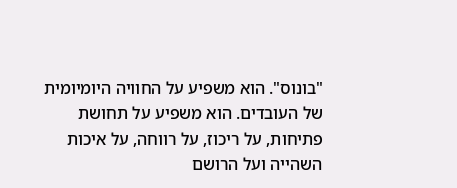"בונוס". הוא משפיע על החוויה היומיומית של העובדים. הוא משפיע על תחושת פתיחות, על ריכוז, על רווחה, על איכות השהייה ועל הרושם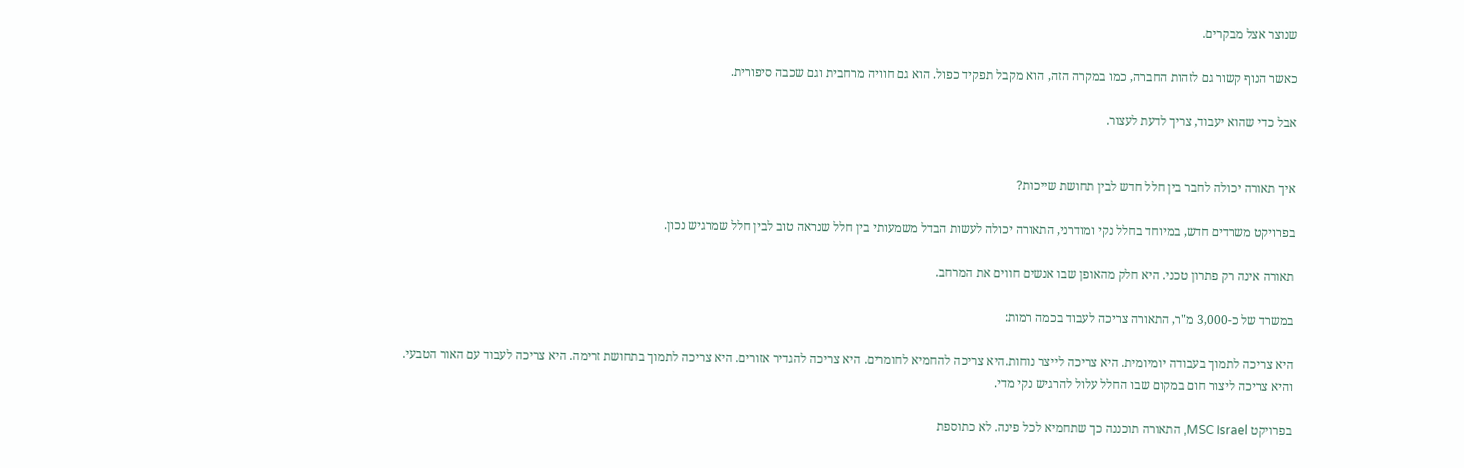שנוצר אצל מבקרים.

כאשר הנוף קשור גם לזהות החברה, כמו במקרה הזה, הוא מקבל תפקיד כפול. הוא גם חוויה מרחבית וגם שכבה סיפורית.

אבל כדי שהוא יעבוד, צריך לדעת לעצור.


איך תאורה יכולה לחבר בין חלל חדש לבין תחושת שייכות?

בפרויקט משרדים חדש, במיוחד בחלל נקי ומודרני, התאורה יכולה לעשות הבדל משמעותי בין חלל שנראה טוב לבין חלל שמרגיש נכון.

תאורה אינה רק פתרון טכני. היא חלק מהאופן שבו אנשים חווים את המרחב.

במשרד של כ-3,000 מ"ר, התאורה צריכה לעבוד בכמה רמות:

היא צריכה לתמוך בעבודה יומיומית. היא צריכה לייצר נוחות.היא צריכה להחמיא לחומרים. היא צריכה להגדיר אזורים. היא צריכה לתמוך בתחושת זרימה. היא צריכה לעבוד עם האור הטבעי. והיא צריכה ליצור חום במקום שבו החלל עלול להרגיש נקי מדי.

בפרויקט MSC Israel, התאורה תוכננה כך שתחמיא לכל פינה. לא כתוספת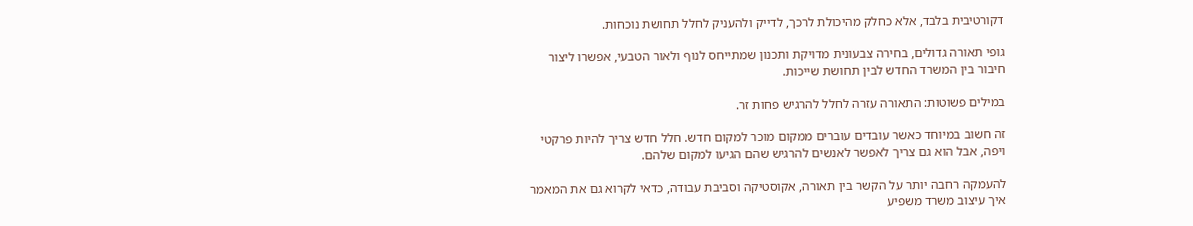דקורטיבית בלבד, אלא כחלק מהיכולת לרכך, לדייק ולהעניק לחלל תחושת נוכחות.

גופי תאורה גדולים, בחירה צבעונית מדויקת ותכנון שמתייחס לנוף ולאור הטבעי, אפשרו ליצור חיבור בין המשרד החדש לבין תחושת שייכות.

במילים פשוטות: התאורה עזרה לחלל להרגיש פחות זר.

זה חשוב במיוחד כאשר עובדים עוברים ממקום מוכר למקום חדש. חלל חדש צריך להיות פרקטי ויפה, אבל הוא גם צריך לאפשר לאנשים להרגיש שהם הגיעו למקום שלהם.

להעמקה רחבה יותר על הקשר בין תאורה, אקוסטיקה וסביבת עבודה, כדאי לקרוא גם את המאמר איך עיצוב משרד משפיע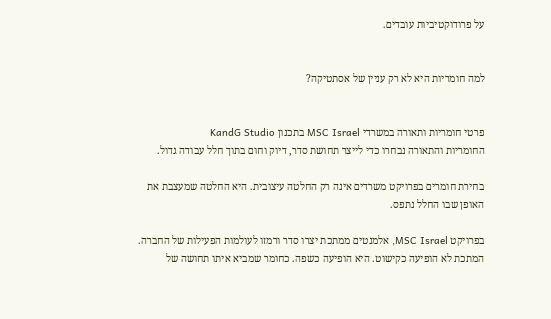על פרודוקטיביות עובדים.


למה חומריות היא לא רק עניין של אסתטיקה?


פרטי חומריות ותאורה במשרדי MSC Israel בתכנון KandG Studio
החומריות והתאורה נבחרו כדי לייצר תחושת סדר, דיוק וחום בתוך חלל עבודה גדול.

בחירת חומרים בפרויקט משרדים אינה רק החלטה עיצובית. היא החלטה שמעצבת את האופן שבו החלל נתפס.

בפרויקט MSC Israel, אלמנטים ממתכת יצרו סדר ורמזו לעולמות הפעילות של החברה. המתכת לא הופיעה כקישוט. היא הופיעה כשפה. כחומר שמביא איתו תחושה של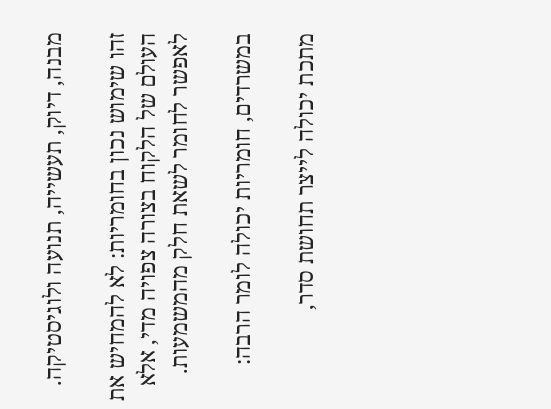מבנה, דיוק, תעשייה, תנועה ולוגיסטיקה.

זהו שימוש נכון בחומריות: לא להמחיש את העולם של הלקוח בצורה צפויה מדי, אלא לאפשר לחומר לשאת חלק מהמשמעות.

במשרדים, חומריות יכולה לומר הרבה:

מתכת יכולה לייצר תחושת סדר,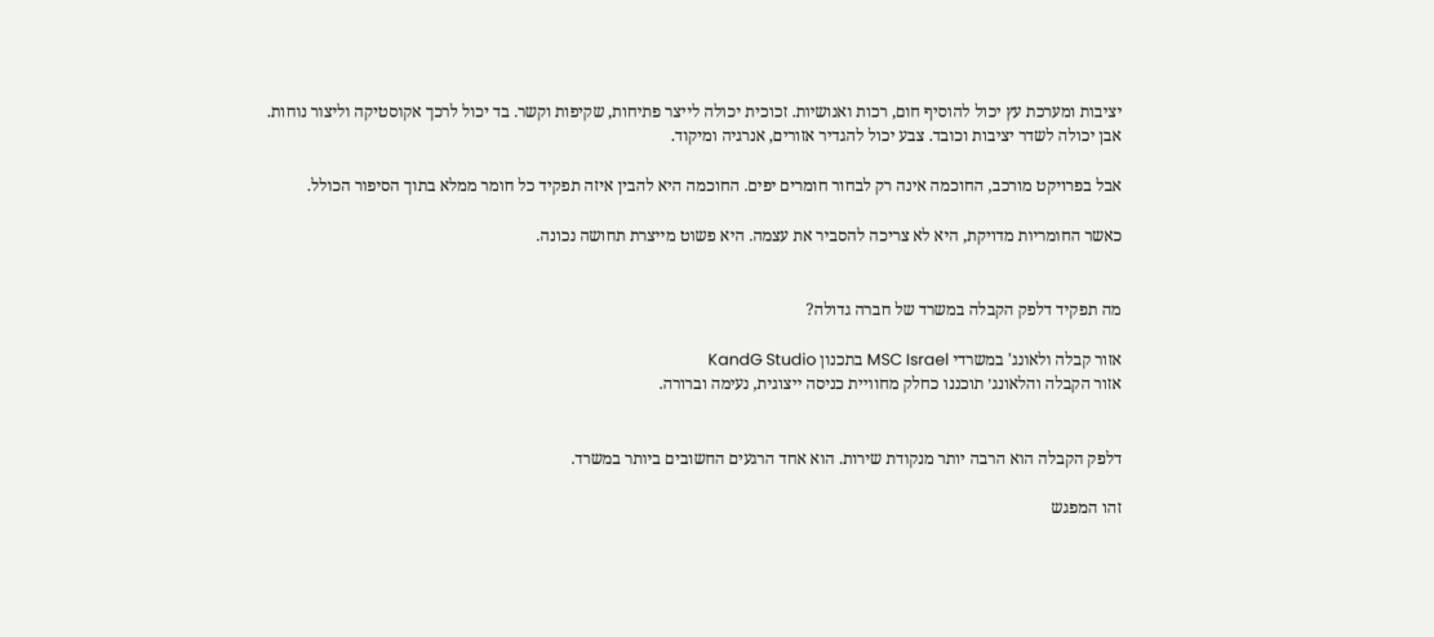יציבות ומערכת עץ יכול להוסיף חום, רכות ואנושיות. זכוכית יכולה לייצר פתיחות, שקיפות וקשר. בד יכול לרכך אקוסטיקה וליצור נוחות. אבן יכולה לשדר יציבות וכובד. צבע יכול להגדיר אזורים, אנרגיה ומיקוד.

אבל בפרויקט מורכב, החוכמה אינה רק לבחור חומרים יפים. החוכמה היא להבין איזה תפקיד כל חומר ממלא בתוך הסיפור הכולל.

כאשר החומריות מדויקת, היא לא צריכה להסביר את עצמה. היא פשוט מייצרת תחושה נכונה.


מה תפקיד דלפק הקבלה במשרד של חברה גדולה?

אזור קבלה ולאונג' במשרדי MSC Israel בתכנון KandG Studio
אזור הקבלה והלאונג׳ תוכננו כחלק מחוויית כניסה ייצוגית, נעימה וברורה.


דלפק הקבלה הוא הרבה יותר מנקודת שירות. הוא אחד הרגעים החשובים ביותר במשרד.

זהו המפגש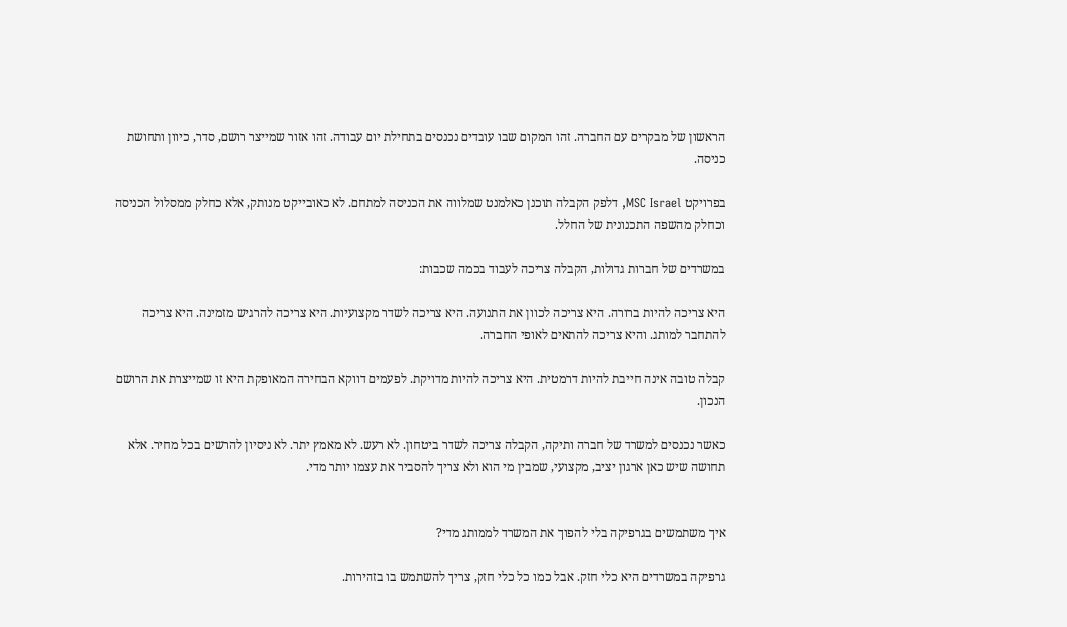הראשון של מבקרים עם החברה. זהו המקום שבו עובדים נכנסים בתחילת יום עבודה. זהו אזור שמייצר רושם, סדר, כיוון ותחושת כניסה.

בפרויקט MSC Israel, דלפק הקבלה תוכנן כאלמנט שמלווה את הכניסה למתחם. לא כאובייקט מנותק, אלא כחלק ממסלול הכניסה וכחלק מהשפה התכנונית של החלל.

במשרדים של חברות גדולות, הקבלה צריכה לעבוד בכמה שכבות:

היא צריכה להיות ברורה. היא צריכה לכוון את התנועה. היא צריכה לשדר מקצועיות. היא צריכה להרגיש מזמינה. היא צריכה להתחבר למותג. והיא צריכה להתאים לאופי החברה.

קבלה טובה אינה חייבת להיות דרמטית. היא צריכה להיות מדויקת. לפעמים דווקא הבחירה המאופקת היא זו שמייצרת את הרושם הנכון.

כאשר נכנסים למשרד של חברה ותיקה, הקבלה צריכה לשדר ביטחון. לא רעש. לא מאמץ יתר. לא ניסיון להרשים בכל מחיר. אלא תחושה שיש כאן ארגון יציב, מקצועי, שמבין מי הוא ולא צריך להסביר את עצמו יותר מדי.


איך משתמשים בגרפיקה בלי להפוך את המשרד לממותג מדי?

גרפיקה במשרדים היא כלי חזק. אבל כמו כל כלי חזק, צריך להשתמש בו בזהירות.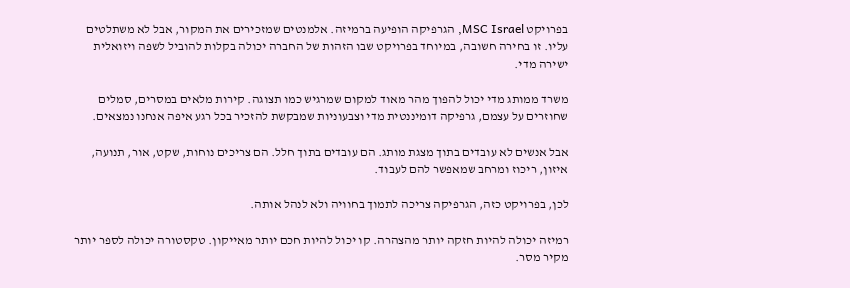בפרויקט MSC Israel, הגרפיקה הופיעה ברמיזה. אלמנטים שמזכירים את המקור, אבל לא משתלטים עליו. זו בחירה חשובה, במיוחד בפרויקט שבו הזהות של החברה יכולה בקלות להוביל לשפה ויזואלית ישירה מדי.

משרד ממותג מדי יכול להפוך מהר מאוד למקום שמרגיש כמו תצוגה. קירות מלאים במסרים, סמלים שחוזרים על עצמם, גרפיקה דומיננטית מדי וצבעוניות שמבקשת להזכיר בכל רגע איפה אנחנו נמצאים.

אבל אנשים לא עובדים בתוך מצגת מותג. הם עובדים בתוך חלל. הם צריכים נוחות, שקט, אור, תנועה, איזון, ריכוז ומרחב שמאפשר להם לעבוד.

לכן, בפרויקט כזה, הגרפיקה צריכה לתמוך בחוויה ולא לנהל אותה.

רמיזה יכולה להיות חזקה יותר מהצהרה. קו יכול להיות חכם יותר מאייקון. טקסטורה יכולה לספר יותר מקיר מסר.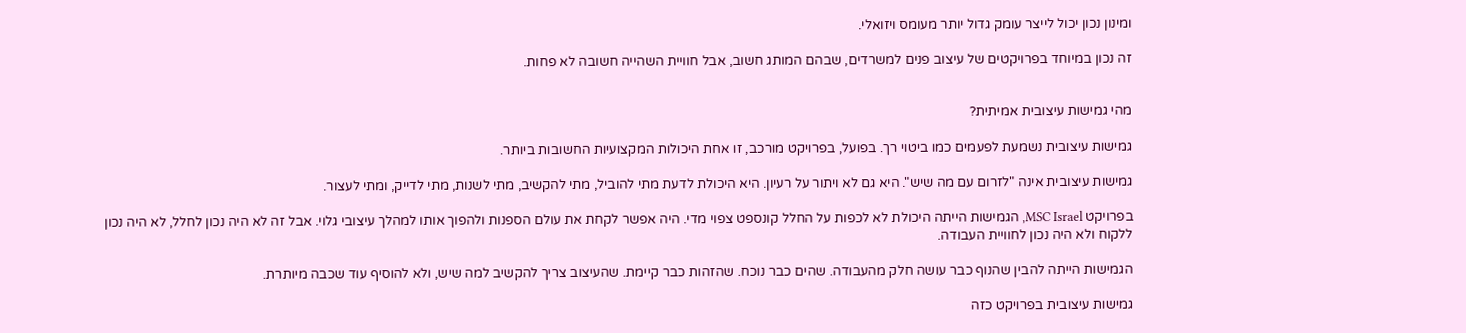ומינון נכון יכול לייצר עומק גדול יותר מעומס ויזואלי.

זה נכון במיוחד בפרויקטים של עיצוב פנים למשרדים, שבהם המותג חשוב, אבל חוויית השהייה חשובה לא פחות.


מהי גמישות עיצובית אמיתית?

גמישות עיצובית נשמעת לפעמים כמו ביטוי רך. בפועל, בפרויקט מורכב, זו אחת היכולות המקצועיות החשובות ביותר.

גמישות עיצובית אינה "לזרום עם מה שיש". היא גם לא ויתור על רעיון. היא היכולת לדעת מתי להוביל, מתי להקשיב, מתי לשנות, מתי לדייק, ומתי לעצור.

בפרויקט MSC Israel, הגמישות הייתה היכולת לא לכפות על החלל קונספט צפוי מדי. היה אפשר לקחת את עולם הספנות ולהפוך אותו למהלך עיצובי גלוי. אבל זה לא היה נכון לחלל, לא היה נכון ללקוח ולא היה נכון לחוויית העבודה.

הגמישות הייתה להבין שהנוף כבר עושה חלק מהעבודה. שהים כבר נוכח. שהזהות כבר קיימת. שהעיצוב צריך להקשיב למה שיש, ולא להוסיף עוד שכבה מיותרת.

גמישות עיצובית בפרויקט כזה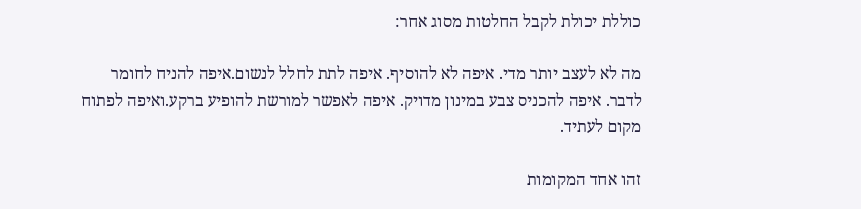כוללת יכולת לקבל החלטות מסוג אחר:

מה לא לעצב יותר מדי. איפה לא להוסיף. איפה לתת לחלל לנשום.איפה להניח לחומר לדבר. איפה להכניס צבע במינון מדויק. איפה לאפשר למורשת להופיע ברקע.ואיפה לפתוח מקום לעתיד.

זהו אחד המקומות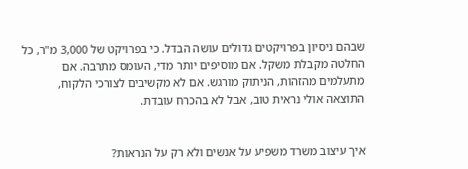שבהם ניסיון בפרויקטים גדולים עושה הבדל. כי בפרויקט של 3,000 מ"ר, כל החלטה מקבלת משקל. אם מוסיפים יותר מדי, העומס מתרבה. אם מתעלמים מהזהות, הניתוק מורגש. אם לא מקשיבים לצורכי הלקוח, התוצאה אולי נראית טוב, אבל לא בהכרח עובדת.


איך עיצוב משרד משפיע על אנשים ולא רק על הנראות?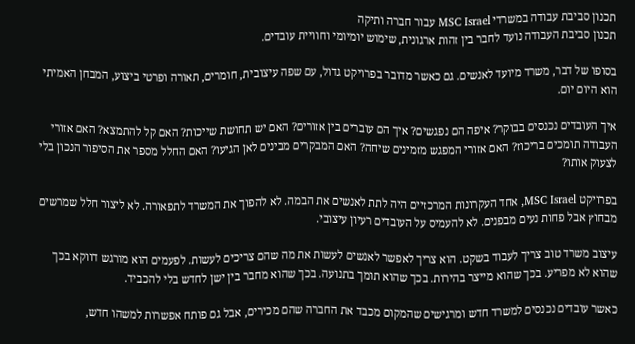תכנון סביבת עבודה במשרדי MSC Israel עבור חברה ותיקה
תכנון סביבת העבודה נועד לחבר בין זהות ארגונית, שימוש יומיומי וחוויית עובדים.

בסופו של דבר, משרד מיועד לאנשים. גם כאשר מדובר בפרויקט גדול, עם שפה עיצובית, חומרים, תאורה ופרטי ביצוע, המבחן האמיתי הוא היום יום.

איך העובדים נכנסים בבוקר? איפה הם נפגשים? איך הם עוברים בין אזורים? האם יש תחושת שייכות? האם קל להתמצא? האם אזורי העבודה תומכים בריכוז? האם אזורי המפגש מזמינים שיחה? האם המבקרים מבינים לאן הגיעו? האם החלל מספר את הסיפור הנכון בלי לצעוק אותו?

בפרויקט MSC Israel, אחד העקרונות המרכזיים היה לתת לאנשים את הבמה. לא להפוך את המשרד לתפאורה. לא ליצור חלל שמרשים מבחוץ אבל פחות נעים מבפנים. לא להעמיס על העובדים רעיון עיצובי.

עיצוב משרד טוב צריך לעבוד בשקט. הוא צריך לאפשר לאנשים לעשות את מה שהם צריכים לעשות. לפעמים הוא מורגש דווקא בכך שהוא לא מפריע. בכך שהוא מייצר בהירות. בכך שהוא תומך בתנועה. בכך שהוא מחבר בין ישן לחדש בלי להכביד.

כאשר עובדים נכנסים למשרד חדש ומרגישים שהמקום מכבד את החברה שהם מכירים, אבל גם פותח אפשרות למשהו חדש,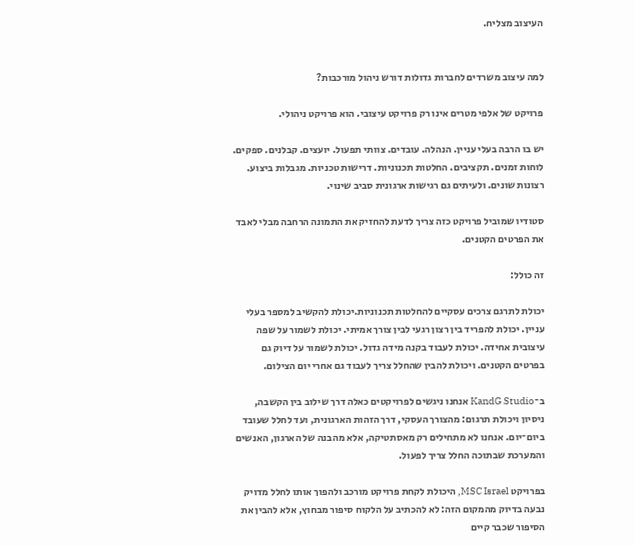העיצוב מצליח.


למה עיצוב משרדים לחברות גדולות דורש ניהול מורכבות?

פרויקט של אלפי מטרים אינו רק פרויקט עיצובי. הוא פרויקט ניהולי.

יש בו הרבה בעלי עניין. הנהלה. עובדים. צוותי תפעול. יועצים. קבלנים. ספקים. לוחות זמנים. תקציבים. החלטות תכנוניות. דרישות טכניות. מגבלות ביצוע. רצונות שונים. ולעיתים גם רגישות ארגונית סביב שינוי.

סטודיו שמוביל פרויקט כזה צריך לדעת להחזיק את התמונה הרחבה מבלי לאבד את הפרטים הקטנים.

זה כולל:

יכולת לתרגם צרכים עסקיים להחלטות תכנוניות.יכולת להקשיב למספר בעלי עניין. יכולת להפריד בין רצון רגעי לבין צורך אמיתי. יכולת לשמור על שפה עיצובית אחידה. יכולת לעבוד בקנה מידה גדול. יכולת לשמור על דיוק גם בפרטים הקטנים. ויכולת להבין שהחלל צריך לעבוד גם אחרי יום הצילום.

ב־KandG Studio אנחנו ניגשים לפרויקטים כאלה דרך שילוב בין הקשבה, ניסיון ויכולת תרגום: מהצורך העסקי, דרך הזהות הארגונית, ועד לחלל שעובד ביום־יום. אנחנו לא מתחילים רק מאסתטיקה, אלא מהבנה של הארגון, האנשים והמערכת שבתוכה החלל צריך לפעול.

בפרויקט MSC Israel, היכולת לקחת פרויקט מורכב ולהפוך אותו לחלל מדויק נבעה בדיוק מהמקום הזה: לא להכתיב על הלקוח סיפור מבחוץ, אלא להבין את הסיפור שכבר קיים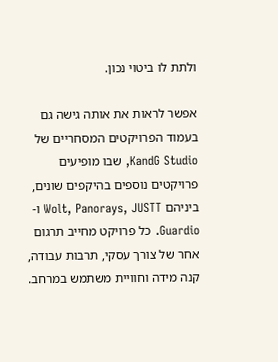ולתת לו ביטוי נכון.

אפשר לראות את אותה גישה גם בעמוד הפרויקטים המסחריים של KandG Studio, שבו מופיעים פרויקטים נוספים בהיקפים שונים, ביניהם Wolt, Panorays, JUSTT ו-Guardio. כל פרויקט מחייב תרגום אחר של צורך עסקי, תרבות עבודה, קנה מידה וחוויית משתמש במרחב.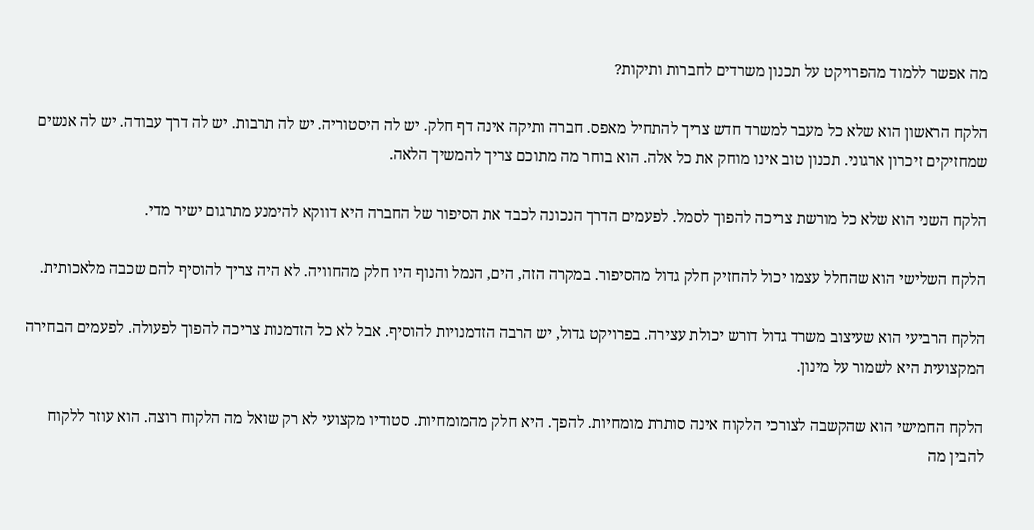מה אפשר ללמוד מהפרויקט על תכנון משרדים לחברות ותיקות?

הלקח הראשון הוא שלא כל מעבר למשרד חדש צריך להתחיל מאפס. חברה ותיקה אינה דף חלק. יש לה היסטוריה. יש לה תרבות. יש לה דרך עבודה. יש לה אנשים שמחזיקים זיכרון ארגוני. תכנון טוב אינו מוחק את כל אלה. הוא בוחר מה מתוכם צריך להמשיך הלאה.

הלקח השני הוא שלא כל מורשת צריכה להפוך לסמל. לפעמים הדרך הנכונה לכבד את הסיפור של החברה היא דווקא להימנע מתרגום ישיר מדי.

הלקח השלישי הוא שהחלל עצמו יכול להחזיק חלק גדול מהסיפור. במקרה הזה, הים, הנמל והנוף היו חלק מהחוויה. לא היה צריך להוסיף להם שכבה מלאכותית.

הלקח הרביעי הוא שעיצוב משרד גדול דורש יכולת עצירה. בפרויקט גדול, יש הרבה הזדמנויות להוסיף. אבל לא כל הזדמנות צריכה להפוך לפעולה. לפעמים הבחירה המקצועית היא לשמור על מינון.

הלקח החמישי הוא שהקשבה לצורכי הלקוח אינה סותרת מומחיות. להפך. היא חלק מהמומחיות. סטודיו מקצועי לא רק שואל מה הלקוח רוצה. הוא עוזר ללקוח להבין מה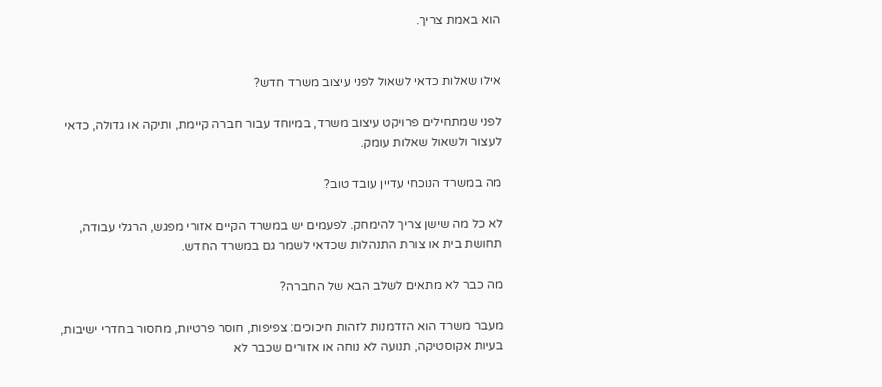הוא באמת צריך.


אילו שאלות כדאי לשאול לפני עיצוב משרד חדש?

לפני שמתחילים פרויקט עיצוב משרד, במיוחד עבור חברה קיימת, ותיקה או גדולה, כדאי לעצור ולשאול שאלות עומק.

מה במשרד הנוכחי עדיין עובד טוב?

לא כל מה שישן צריך להימחק. לפעמים יש במשרד הקיים אזורי מפגש, הרגלי עבודה, תחושת בית או צורת התנהלות שכדאי לשמר גם במשרד החדש.

מה כבר לא מתאים לשלב הבא של החברה?

מעבר משרד הוא הזדמנות לזהות חיכוכים: צפיפות, חוסר פרטיות, מחסור בחדרי ישיבות, בעיות אקוסטיקה, תנועה לא נוחה או אזורים שכבר לא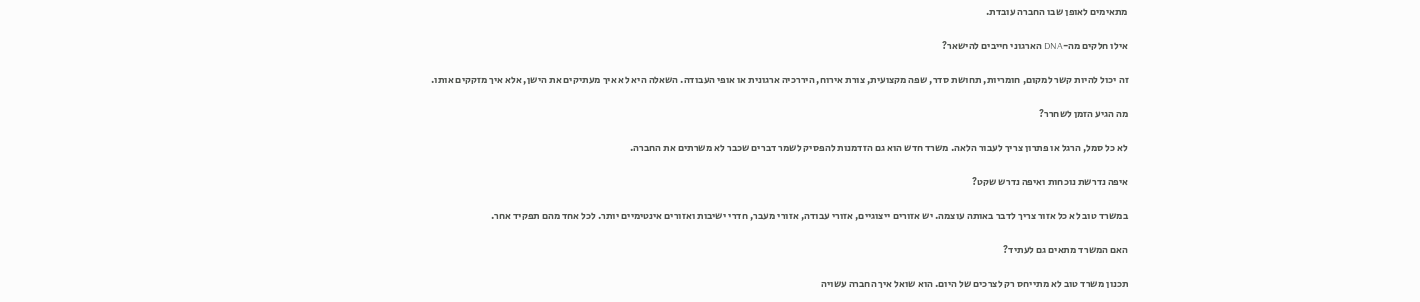מתאימים לאופן שבו החברה עובדת.

אילו חלקים מה-DNA הארגוני חייבים להישאר?

זה יכול להיות קשר למקום, חומריות, תחושת סדר, שפה מקצועית, צורת אירוח, היררכיה ארגונית או אופי העבודה. השאלה היא לא איך מעתיקים את הישן, אלא איך מזקקים אותו.

מה הגיע הזמן לשחרר?

לא כל סמל, הרגל או פתרון צריך לעבור הלאה. משרד חדש הוא גם הזדמנות להפסיק לשמר דברים שכבר לא משרתים את החברה.

איפה נדרשת נוכחות ואיפה נדרש שקט?

במשרד טוב לא כל אזור צריך לדבר באותה עוצמה. יש אזורים ייצוגיים, אזורי עבודה, אזורי מעבר, חדרי ישיבות ואזורים אינטימיים יותר. לכל אחד מהם תפקיד אחר.

האם המשרד מתאים גם לעתיד?

תכנון משרד טוב לא מתייחס רק לצרכים של היום. הוא שואל איך החברה עשויה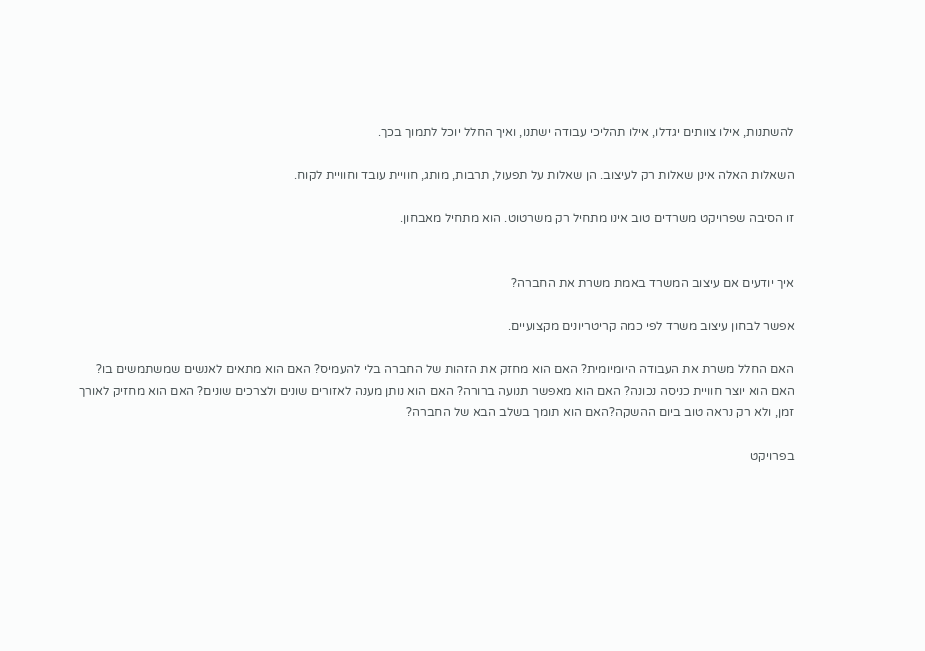להשתנות, אילו צוותים יגדלו, אילו תהליכי עבודה ישתנו, ואיך החלל יוכל לתמוך בכך.

השאלות האלה אינן שאלות רק לעיצוב. הן שאלות על תפעול, תרבות, מותג, חוויית עובד וחוויית לקוח.

זו הסיבה שפרויקט משרדים טוב אינו מתחיל רק משרטוט. הוא מתחיל מאבחון.


איך יודעים אם עיצוב המשרד באמת משרת את החברה?

אפשר לבחון עיצוב משרד לפי כמה קריטריונים מקצועיים.

האם החלל משרת את העבודה היומיומית? האם הוא מחזק את הזהות של החברה בלי להעמיס? האם הוא מתאים לאנשים שמשתמשים בו? האם הוא יוצר חוויית כניסה נכונה? האם הוא מאפשר תנועה ברורה? האם הוא נותן מענה לאזורים שונים ולצרכים שונים? האם הוא מחזיק לאורך זמן, ולא רק נראה טוב ביום ההשקה?האם הוא תומך בשלב הבא של החברה?

בפרויקט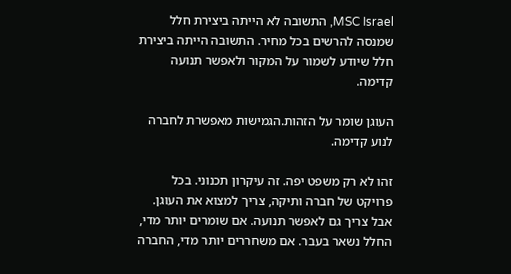MSC Israel, התשובה לא הייתה ביצירת חלל שמנסה להרשים בכל מחיר. התשובה הייתה ביצירת חלל שיודע לשמור על המקור ולאפשר תנועה קדימה.

העוגן שומר על הזהות.הגמישות מאפשרת לחברה לנוע קדימה.

זהו לא רק משפט יפה. זה עיקרון תכנוני. בכל פרויקט של חברה ותיקה, צריך למצוא את העוגן. אבל צריך גם לאפשר תנועה. אם שומרים יותר מדי, החלל נשאר בעבר. אם משחררים יותר מדי, החברה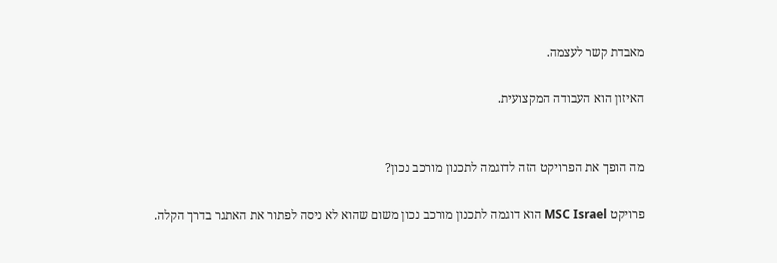מאבדת קשר לעצמה.

האיזון הוא העבודה המקצועית.


מה הופך את הפרויקט הזה לדוגמה לתכנון מורכב נכון?

פרויקט MSC Israel הוא דוגמה לתכנון מורכב נכון משום שהוא לא ניסה לפתור את האתגר בדרך הקלה.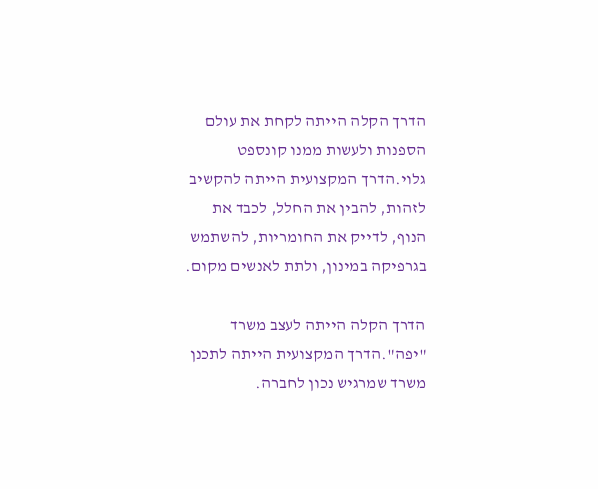הדרך הקלה הייתה לקחת את עולם הספנות ולעשות ממנו קונספט גלוי.הדרך המקצועית הייתה להקשיב לזהות, להבין את החלל, לכבד את הנוף, לדייק את החומריות, להשתמש בגרפיקה במינון, ולתת לאנשים מקום.

הדרך הקלה הייתה לעצב משרד "יפה".הדרך המקצועית הייתה לתכנן משרד שמרגיש נכון לחברה.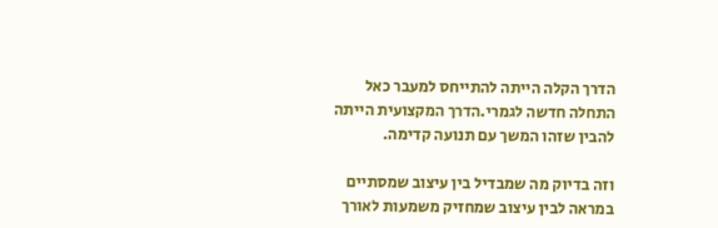הדרך הקלה הייתה להתייחס למעבר כאל התחלה חדשה לגמרי.הדרך המקצועית הייתה להבין שזהו המשך עם תנועה קדימה.

וזה בדיוק מה שמבדיל בין עיצוב שמסתיים במראה לבין עיצוב שמחזיק משמעות לאורך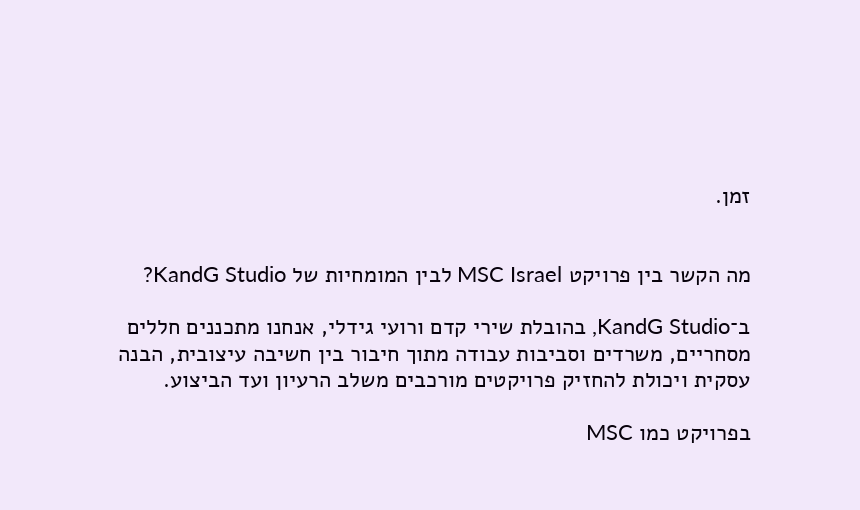זמן.


מה הקשר בין פרויקט MSC Israel לבין המומחיות של KandG Studio?

ב־KandG Studio, בהובלת שירי קדם ורועי גידלי, אנחנו מתכננים חללים מסחריים, משרדים וסביבות עבודה מתוך חיבור בין חשיבה עיצובית, הבנה עסקית ויכולת להחזיק פרויקטים מורכבים משלב הרעיון ועד הביצוע.

בפרויקט כמו MSC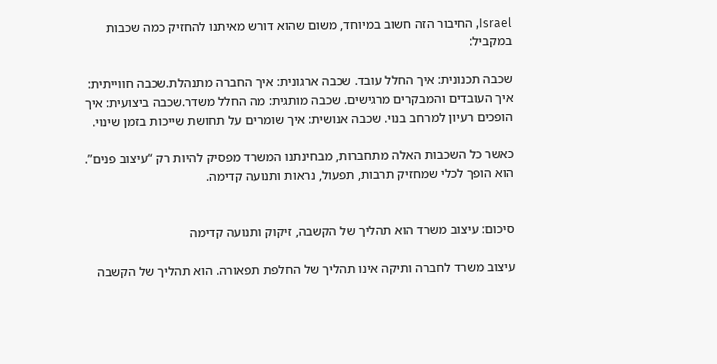Israel, החיבור הזה חשוב במיוחד, משום שהוא דורש מאיתנו להחזיק כמה שכבות במקביל:

שכבה תכנונית: איך החלל עובד. שכבה ארגונית: איך החברה מתנהלת.שכבה חווייתית: איך העובדים והמבקרים מרגישים. שכבה מותגית: מה החלל משדר.שכבה ביצועית: איך הופכים רעיון למרחב בנוי. שכבה אנושית: איך שומרים על תחושת שייכות בזמן שינוי.

כאשר כל השכבות האלה מתחברות, מבחינתנו המשרד מפסיק להיות רק “עיצוב פנים”. הוא הופך לכלי שמחזיק תרבות, תפעול, נראות ותנועה קדימה.


סיכום: עיצוב משרד הוא תהליך של הקשבה, זיקוק ותנועה קדימה

עיצוב משרד לחברה ותיקה אינו תהליך של החלפת תפאורה. הוא תהליך של הקשבה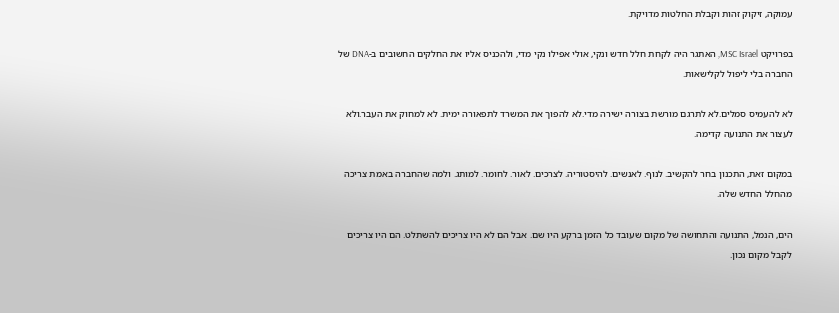עמוקה, זיקוק זהות וקבלת החלטות מדויקת.

בפרויקט MSC Israel, האתגר היה לקחת חלל חדש ונקי, אולי אפילו נקי מדי, ולהכניס אליו את החלקים החשובים ב-DNA של החברה בלי ליפול לקלישאות.

לא להעמיס סמלים.לא לתרגם מורשת בצורה ישירה מדי.לא להפוך את המשרד לתפאורה ימית. לא למחוק את העבר.ולא לעצור את התנועה קדימה.

במקום זאת, התכנון בחר להקשיב. לנוף. לאנשים. להיסטוריה. לצרכים. לאור. לחומר. למותג. ולמה שהחברה באמת צריכה מהחלל החדש שלה.

הים, הנמל, התנועה והתחושה של מקום שעובד כל הזמן ברקע היו שם. אבל הם לא היו צריכים להשתלט. הם היו צריכים לקבל מקום נכון.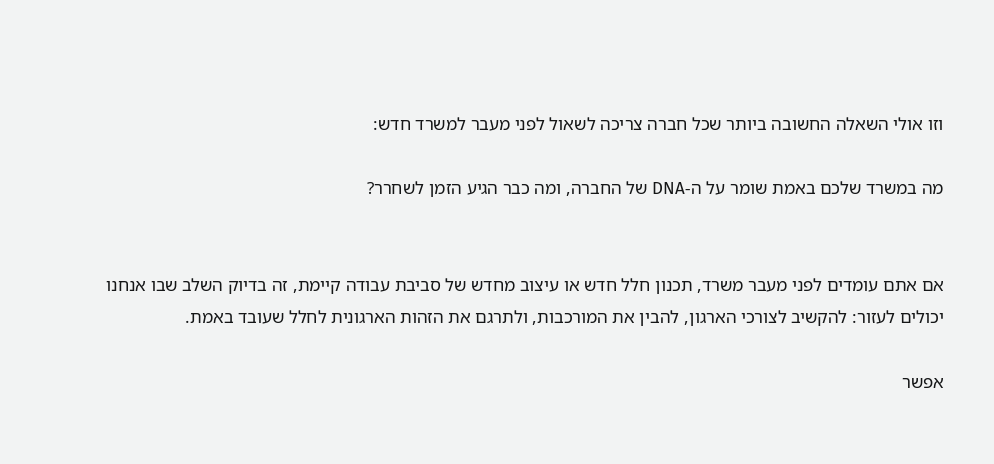וזו אולי השאלה החשובה ביותר שכל חברה צריכה לשאול לפני מעבר למשרד חדש:

מה במשרד שלכם באמת שומר על ה-DNA של החברה, ומה כבר הגיע הזמן לשחרר?


אם אתם עומדים לפני מעבר משרד, תכנון חלל חדש או עיצוב מחדש של סביבת עבודה קיימת, זה בדיוק השלב שבו אנחנו יכולים לעזור: להקשיב לצורכי הארגון, להבין את המורכבות, ולתרגם את הזהות הארגונית לחלל שעובד באמת.

אפשר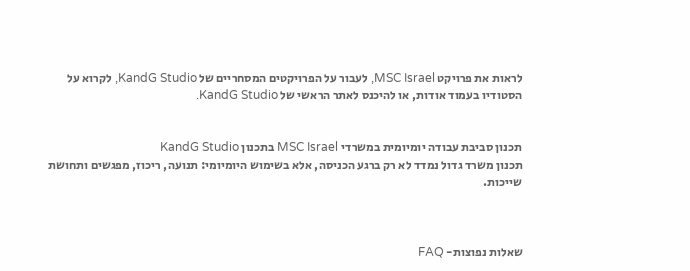לראות את פרויקט MSC Israel, לעבור על הפרויקטים המסחריים של KandG Studio, לקרוא על הסטודיו בעמוד אודות, או להיכנס לאתר הראשי של KandG Studio.


תכנון סביבת עבודה יומיומית במשרדי MSC Israel בתכנון KandG Studio
תכנון משרד גדול נמדד לא רק ברגע הכניסה, אלא בשימוש היומיומי: תנועה, ריכוז, מפגשים ותחושת שייכות.



שאלות נפוצות- FAQ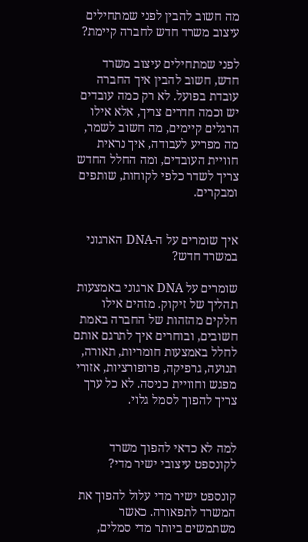מה חשוב להבין לפני שמתחילים עיצוב משרד חדש לחברה קיימת?

לפני שמתחילים עיצוב משרד חדש, חשוב להבין איך החברה עובדת בפועל. לא רק כמה עובדים יש וכמה חדרים צריך, אלא אילו הרגלים קיימים, מה חשוב לשמר, מה מפריע לעבודה, איך נראית חוויית העובדים, ומה החלל החדש צריך לשדר כלפי לקוחות, שותפים ומבקרים.


איך שומרים על ה-DNA הארגוני במשרד חדש?

שומרים על DNA ארגוני באמצעות תהליך של זיקוק. מזהים אילו חלקים מהזהות של החברה באמת חשובים, ובוחרים איך לתרגם אותם לחלל באמצעות חומריות, תאורה, תנועה, גרפיקה, פרופורציות, אזורי מפגש וחוויית כניסה. לא כל ערך צריך להפוך לסמל גלוי.


למה לא כדאי להפוך משרד לקונספט עיצובי ישיר מדי?

קונספט ישיר מדי עלול להפוך את המשרד לתפאורה. כאשר משתמשים ביותר מדי סמלים,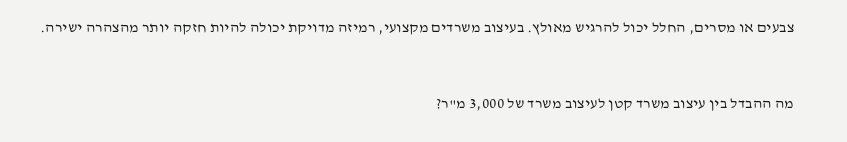צבעים או מסרים, החלל יכול להרגיש מאולץ. בעיצוב משרדים מקצועי, רמיזה מדויקת יכולה להיות חזקה יותר מהצהרה ישירה.


מה ההבדל בין עיצוב משרד קטן לעיצוב משרד של 3,000 מ"ר?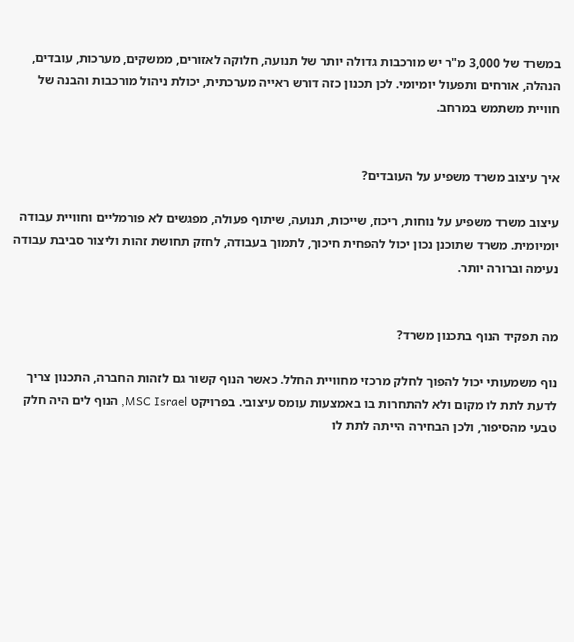במשרד של 3,000 מ"ר יש מורכבות גדולה יותר של תנועה, חלוקה לאזורים, ממשקים, מערכות, עובדים, הנהלה, אורחים ותפעול יומיומי. לכן תכנון כזה דורש ראייה מערכתית, יכולת ניהול מורכבות והבנה של חוויית משתמש במרחב.


איך עיצוב משרד משפיע על העובדים?

עיצוב משרד משפיע על נוחות, ריכוז, שייכות, תנועה, שיתוף פעולה, מפגשים לא פורמליים וחוויית עבודה יומיומית. משרד שתוכנן נכון יכול להפחית חיכוך, לתמוך בעבודה, לחזק תחושת זהות וליצור סביבת עבודה נעימה וברורה יותר.


מה תפקיד הנוף בתכנון משרד?

נוף משמעותי יכול להפוך לחלק מרכזי מחוויית החלל. כאשר הנוף קשור גם לזהות החברה, התכנון צריך לדעת לתת לו מקום ולא להתחרות בו באמצעות עומס עיצובי. בפרויקט MSC Israel, הנוף לים היה חלק טבעי מהסיפור, ולכן הבחירה הייתה לתת לו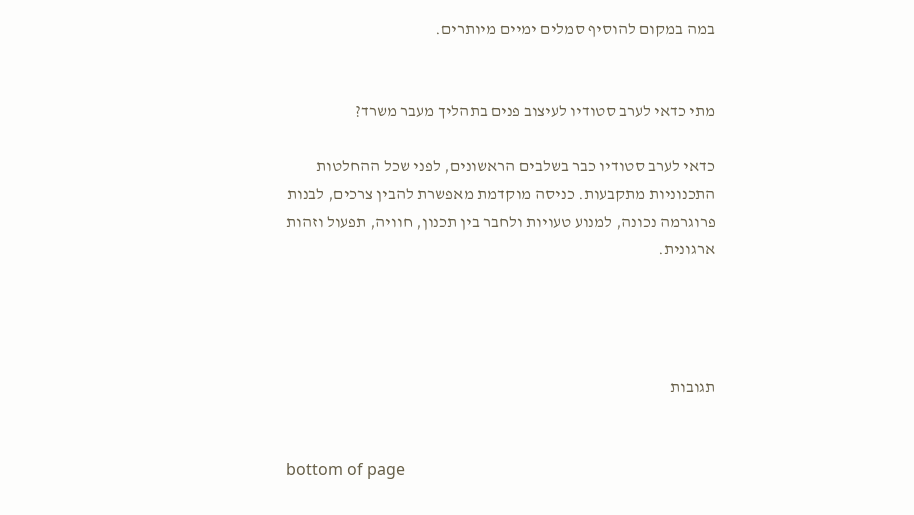במה במקום להוסיף סמלים ימיים מיותרים.


מתי כדאי לערב סטודיו לעיצוב פנים בתהליך מעבר משרד?

כדאי לערב סטודיו כבר בשלבים הראשונים, לפני שכל ההחלטות התכנוניות מתקבעות. כניסה מוקדמת מאפשרת להבין צרכים, לבנות פרוגרמה נכונה, למנוע טעויות ולחבר בין תכנון, חוויה, תפעול וזהות ארגונית.




תגובות


bottom of page